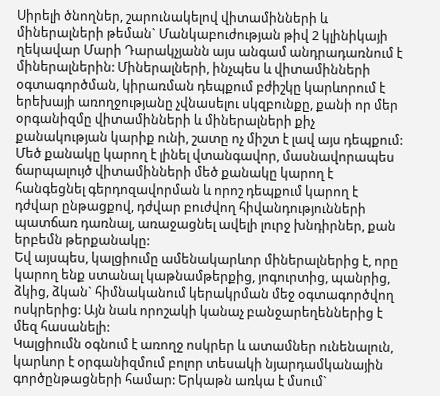Սիրելի ծնողներ, շարունակելով վիտամինների և միներալների թեման` Մանկաբուժության թիվ 2 կլինիկայի ղեկավար Մարի Դարակչյանն այս անգամ անդրադառնում է միներալներին: Միներալների, ինչպես և վիտամինների օգտագործման, կիրառման դեպքում բժիշկը կարևորում է երեխայի առողջությանը չվնասելու սկզբունքը, քանի որ մեր օրգանիզմը վիտամինների և միներալների քիչ քանակության կարիք ունի, շատը ոչ միշտ է լավ այս դեպքում:
Մեծ քանակը կարող է լինել վտանգավոր, մասնավորապես ճարպալույծ վիտամինների մեծ քանակը կարող է հանգեցնել գերդոզավորման և որոշ դեպքում կարող է դժվար ընթացքով, դժվար բուժվող հիվանդությունների պատճառ դառնալ, առաջացնել ավելի լուրջ խնդիրներ, քան երբեմն թերքանակը:
Եվ այսպես, կալցիումը ամենակարևոր միներալներից է, որը կարող ենք ստանալ կաթնամթերքից, յոգուրտից, պանրից, ձկից, ձկան` հիմնականում կերակրման մեջ օգտագործվող ոսկրերից: Այն նաև որոշակի կանաչ բանջարեղեններից է մեզ հասանելի:
Կալցիումն օգնում է առողջ ոսկրեր և ատամներ ունենալուն, կարևոր է օրգանիզմում բոլոր տեսակի նյարդամկանային գործընթացների համար: Երկաթն առկա է մսում`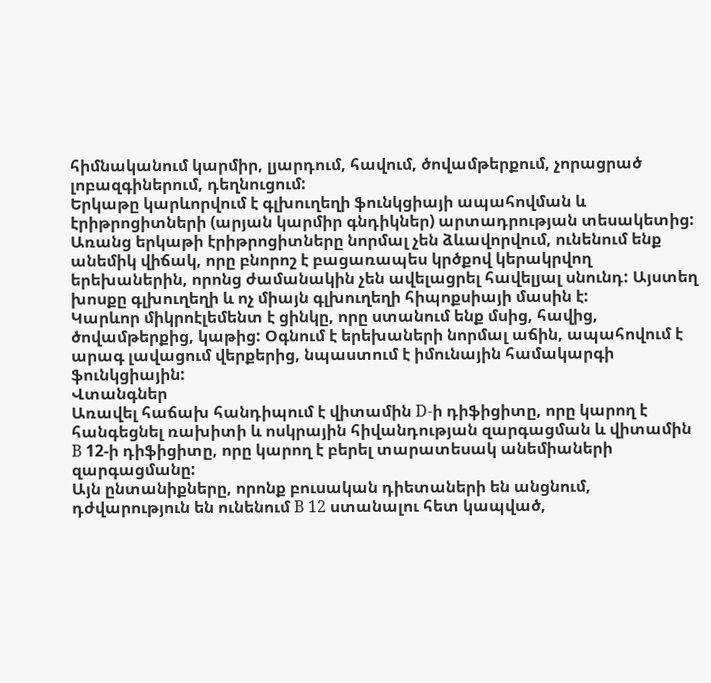հիմնականում կարմիր, լյարդում, հավում, ծովամթերքում, չորացրած լոբազգիներում, դեղնուցում:
Երկաթը կարևորվում է գլխուղեղի ֆունկցիայի ապահովման և էրիթրոցիտների (արյան կարմիր գնդիկներ) արտադրության տեսակետից:
Առանց երկաթի էրիթրոցիտները նորմալ չեն ձևավորվում, ունենում ենք անեմիկ վիճակ, որը բնորոշ է բացառապես կրծքով կերակրվող երեխաներին, որոնց ժամանակին չեն ավելացրել հավելյալ սնունդ: Այստեղ խոսքը գլխուղեղի և ոչ միայն գլխուղեղի հիպոքսիայի մասին է:
Կարևոր միկրոէլեմենտ է ցինկը, որը ստանում ենք մսից, հավից, ծովամթերքից, կաթից: Օգնում է երեխաների նորմալ աճին, ապահովում է արագ լավացում վերքերից, նպաստում է իմունային համակարգի ֆունկցիային:
Վտանգներ
Առավել հաճախ հանդիպում է վիտամին D-ի դիֆիցիտը, որը կարող է հանգեցնել ռախիտի և ոսկրային հիվանդության զարգացման և վիտամին B 12-ի դիֆիցիտը, որը կարող է բերել տարատեսակ անեմիաների զարգացմանը:
Այն ընտանիքները, որոնք բուսական դիետաների են անցնում, դժվարություն են ունենում B 12 ստանալու հետ կապված,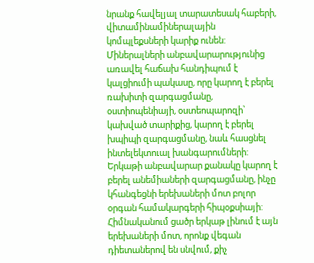նրանք հավելյալ տարատեսակ հաբերի, վիտամինամիներալային կոմպլեքսների կարիք ունեն:
Միներալների անբավարարությունից առավել հաճախ հանդիպում է կալցիումի պակասը, որը կարող է բերել ռախիտի զարգացմանը, օստիոպենիայի, օստեոպարոզի՝ կախված տարիքից, կարող է բերել խպիպի զարգացմանը, նաև հասցնել ինտելեկտուալ խանգարումների:
Երկաթի անբավարար քանակը կարող է բերել անեմիաների զարգացմանը, ինչը կհանգեցնի երեխաների մոտ բոլոր օրգան համակարգերի հիպօքսիայի:
Հիմնականում ցածր երկաթ լինում է այն երեխաների մոտ, որոնք վեգան դիետաներով են սնվում, քիչ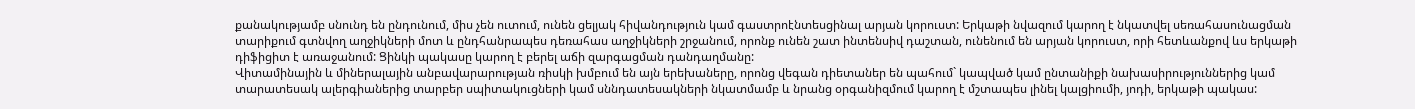քանակությամբ սնունդ են ընդունում, միս չեն ուտում, ունեն ցելյակ հիվանդություն կամ գաստրոէնտեսցինալ արյան կորուստ: Երկաթի նվազում կարող է նկատվել սեռահասունացման տարիքում գտնվող աղջիկների մոտ և ընդհանրապես դեռահաս աղջիկների շրջանում, որոնք ունեն շատ ինտենսիվ դաշտան, ունենում են արյան կորուստ, որի հետևանքով ևս երկաթի դիֆիցիտ է առաջանում: Ցինկի պակասը կարող է բերել աճի զարգացման դանդաղմանը:
Վիտամինային և միներալային անբավարարության ռիսկի խմբում են այն երեխաները, որոնց վեգան դիետաներ են պահում` կապված կամ ընտանիքի նախասիրություններից կամ տարատեսակ ալերգիաներից տարբեր սպիտակուցների կամ սննդատեսակների նկատմամբ և նրանց օրգանիզմում կարող է մշտապես լինել կալցիումի, յոդի, երկաթի պակաս: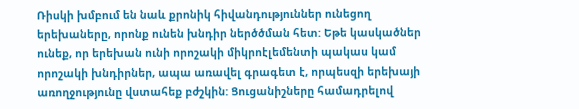Ռիսկի խմբում են նաև քրոնիկ հիվանդություններ ունեցող երեխաները, որոնք ունեն խնդիր ներծծման հետ: Եթե կասկածներ ունեք, որ երեխան ունի որոշակի միկրոէլեմենտի պակաս կամ որոշակի խնդիրներ, ապա առավել գրագետ է, որպեսզի երեխայի առողջությունը վստահեք բժշկին: Ցուցանիշները համադրելով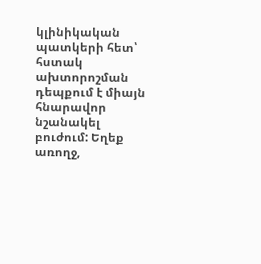կլինիկական պատկերի հետ՝ հստակ ախտորոշման դեպքում է միայն հնարավոր նշանակել բուժում: Եղեք առողջ,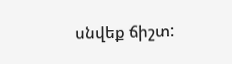սնվեք ճիշտ: